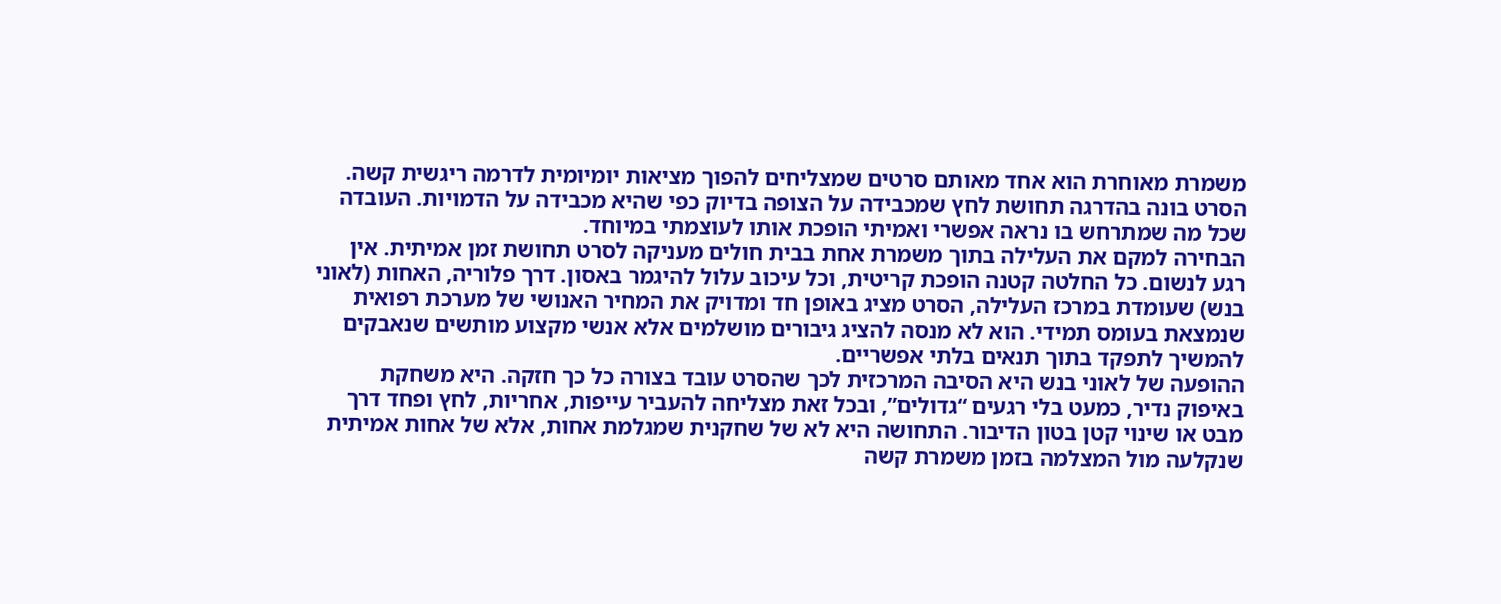משמרת מאוחרת הוא אחד מאותם סרטים שמצליחים להפוך מציאות יומיומית לדרמה ריגשית קשה. הסרט בונה בהדרגה תחושת לחץ שמכבידה על הצופה בדיוק כפי שהיא מכבידה על הדמויות. העובדה שכל מה שמתרחש בו נראה אפשרי ואמיתי הופכת אותו לעוצמתי במיוחד.
הבחירה למקם את העלילה בתוך משמרת אחת בבית חולים מעניקה לסרט תחושת זמן אמיתית. אין רגע לנשום. כל החלטה קטנה הופכת קריטית, וכל עיכוב עלול להיגמר באסון. דרך פלוריה, האחות (לאוני בנש) שעומדת במרכז העלילה, הסרט מציג באופן חד ומדויק את המחיר האנושי של מערכת רפואית שנמצאת בעומס תמידי. הוא לא מנסה להציג גיבורים מושלמים אלא אנשי מקצוע מותשים שנאבקים להמשיך לתפקד בתוך תנאים בלתי אפשריים.
ההופעה של לאוני בנש היא הסיבה המרכזית לכך שהסרט עובד בצורה כל כך חזקה. היא משחקת באיפוק נדיר, כמעט בלי רגעים “גדולים”, ובכל זאת מצליחה להעביר עייפות, אחריות, לחץ ופחד דרך מבט או שינוי קטן בטון הדיבור. התחושה היא לא של שחקנית שמגלמת אחות, אלא של אחות אמיתית שנקלעה מול המצלמה בזמן משמרת קשה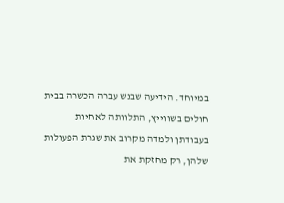במיוחד. הידיעה שבנש עברה הכשרה בבית חולים בשווייץ, התלוותה לאחיות בעבודתן ולמדה מקרוב את שגרת הפעולות שלהן, רק מחזקת את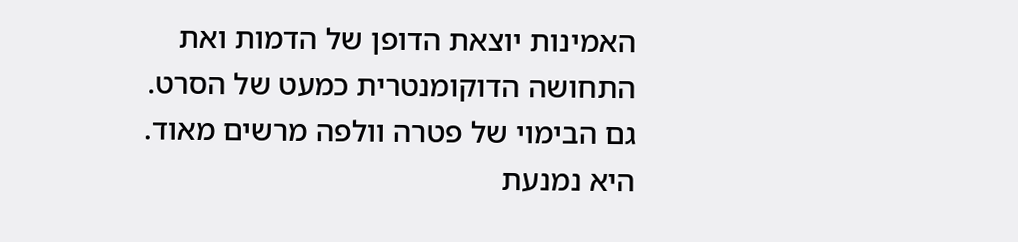האמינות יוצאת הדופן של הדמות ואת התחושה הדוקומנטרית כמעט של הסרט.
גם הבימוי של פטרה וולפה מרשים מאוד. היא נמנעת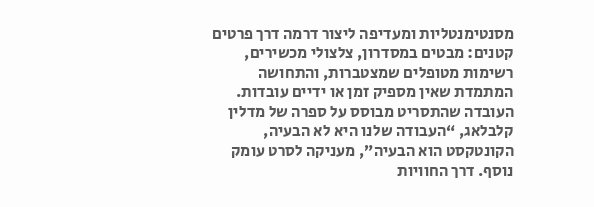מסנטימנטליות ומעדיפה ליצור דרמה דרך פרטים קטנים: מבטים במסדרון, צלצולי מכשירים, רשימות מטופלים שמצטברות, והתחושה המתמדת שאין מספיק זמן או ידיים עובדות. העובדה שהתסריט מבוסס על ספרה של מדלין קלבלאג, “העבודה שלנו היא לא הבעיה, הקונטקסט הוא הבעיה”, מעניקה לסרט עומק נוסף. דרך החוויות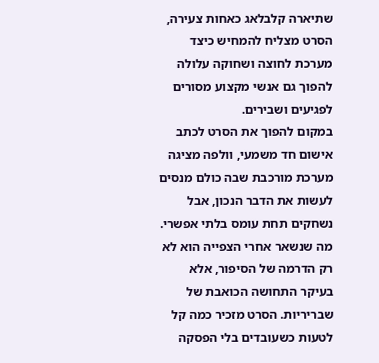שתיארה קלבלאג כאחות צעירה, הסרט מצליח להמחיש כיצד מערכת לחוצה ושחוקה עלולה להפוך גם אנשי מקצוע מסורים לפגיעים ושבירים.
במקום להפוך את הסרט לכתב אישום חד משמעי, וולפה מציגה מערכת מורכבת שבה כולם מנסים לעשות את הדבר הנכון, אבל נשחקים תחת עומס בלתי אפשרי. מה שנשאר אחרי הצפייה הוא לא רק הדרמה של הסיפור, אלא בעיקר התחושה הכואבת של שבריריות. הסרט מזכיר כמה קל לטעות כשעובדים בלי הפסקה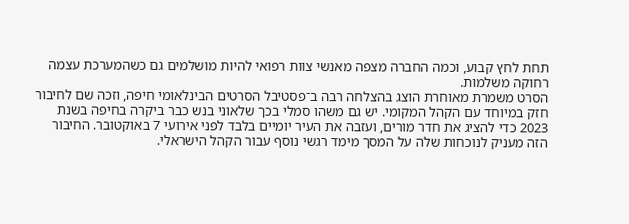תחת לחץ קבוע, וכמה החברה מצפה מאנשי צוות רפואי להיות מושלמים גם כשהמערכת עצמה רחוקה משלמות.
הסרט משמרת מאוחרת הוצג בהצלחה רבה ב־פסטיבל הסרטים הבינלאומי חיפה, וזכה שם לחיבור חזק במיוחד עם הקהל המקומי. יש גם משהו סמלי בכך שלאוני בנש כבר ביקרה בחיפה בשנת 2023 כדי להציג את חדר מורים, ועזבה את העיר יומיים בלבד לפני אירועי 7 באוקטובר. החיבור הזה מעניק לנוכחות שלה על המסך מימד רגשי נוסף עבור הקהל הישראלי.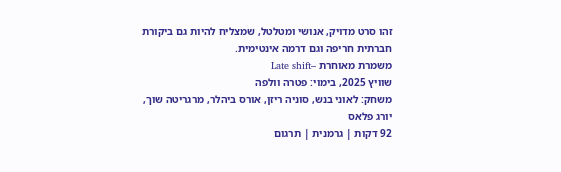זהו סרט מדויק, אנושי ומטלטל, שמצליח להיות גם ביקורת חברתית חריפה וגם דרמה אינטימית.
משמרת מאוחרת –Late shift
שוויץ 2025, בימוי: פטרה וולפה
משחק: לאוני בנש, סוניה ריזן, אורס ביהלר, מרגריטה שוך, יורג פלאס
92 דקות | גרמנית | תרגום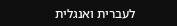לעברית ואנגלית